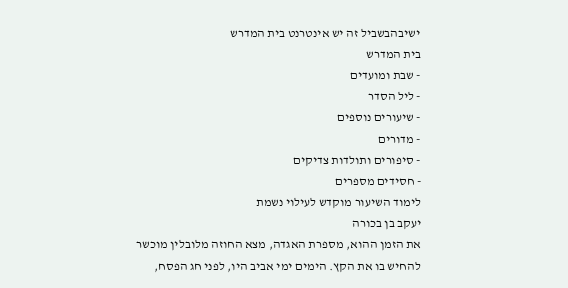ישיבהבשביל זה יש אינטרנט בית המדרש
בית המדרש
- שבת ומועדים
- ליל הסדר
- שיעורים נוספים
- מדורים
- סיפורים ותולדות צדיקים
- חסידים מספרים
לימוד השיעור מוקדש לעילוי נשמת
יעקב בן בכורה
את הזמן ההוא, מספרת האגדה, מצא החוזה מלובלין מוכשר להחיש בו את הקץ. הימים ימי אביב היו, לפני חג הפסח,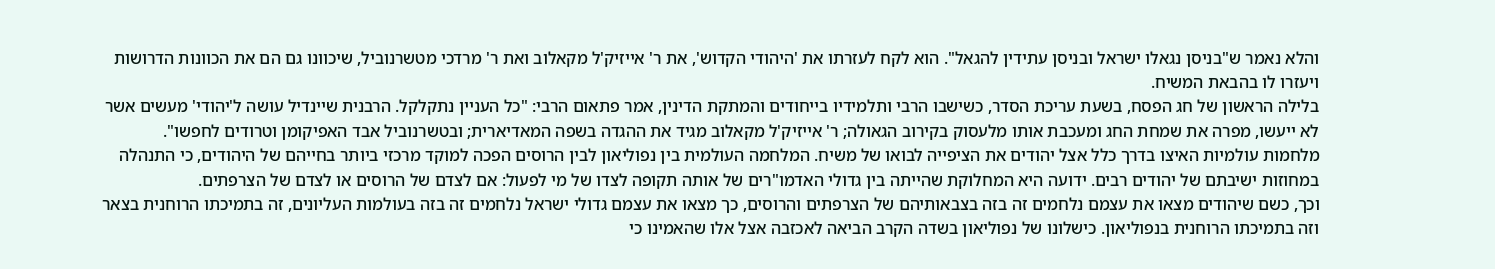והלא נאמר ש"בניסן נגאלו ישראל ובניסן עתידין להגאל". הוא לקח לעזרתו את 'היהודי הקדוש', את ר' אייזיק'ל מקאלוב ואת ר' מרדכי מטשרנוביל, שיכוונו גם הם את הכוונות הדרושות ויעזרו לו בהבאת המשיח.
בלילה הראשון של חג הפסח, בשעת עריכת הסדר, כשישבו הרבי ותלמידיו בייחודים והמתקת הדינין, אמר פתאום הרבי: "כל העניין נתקלקל. הרבנית שיינדיל עושה ל'יהודי' מעשים אשר לא ייעשו, מפרה את שמחת החג ומעכבת אותו מלעסוק בקירוב הגאולה; ר' אייזיק'ל מקאלוב מגיד את ההגדה בשפה המאדיארית; ובטשרנוביל אבד האפיקומן וטרודים לחפשו".
מלחמות עולמיות האיצו בדרך כלל אצל יהודים את הציפייה לבואו של משיח. המלחמה העולמית בין נפוליאון לבין הרוסים הפכה למוקד מרכזי ביותר בחייהם של היהודים, כי התנהלה במחוזות ישיבתם של יהודים רבים. ידועה היא המחלוקת שהייתה בין גדולי האדמו"רים של אותה תקופה לצדו של מי לפעול: אם לצדם של הרוסים או לצדם של הצרפתים.
וכך, כשם שיהודים מצאו את עצמם נלחמים זה בזה בצבאותיהם של הצרפתים והרוסים, כך מצאו את עצמם גדולי ישראל נלחמים זה בזה בעולמות העליונים, זה בתמיכתו הרוחנית בצאר וזה בתמיכתו הרוחנית בנפוליאון. כישלונו של נפוליאון בשדה הקרב הביאה לאכזבה אצל אלו שהאמינו כי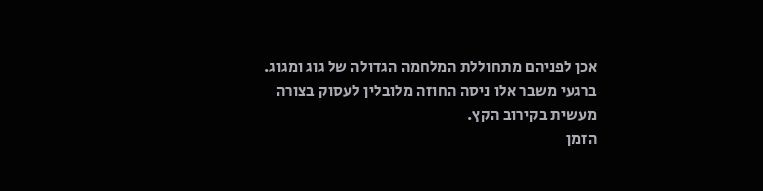אכן לפניהם מתחוללת המלחמה הגדולה של גוג ומגוג. ברגעי משבר אלו ניסה החוזה מלובלין לעסוק בצורה מעשית בקירוב הקץ.
הזמן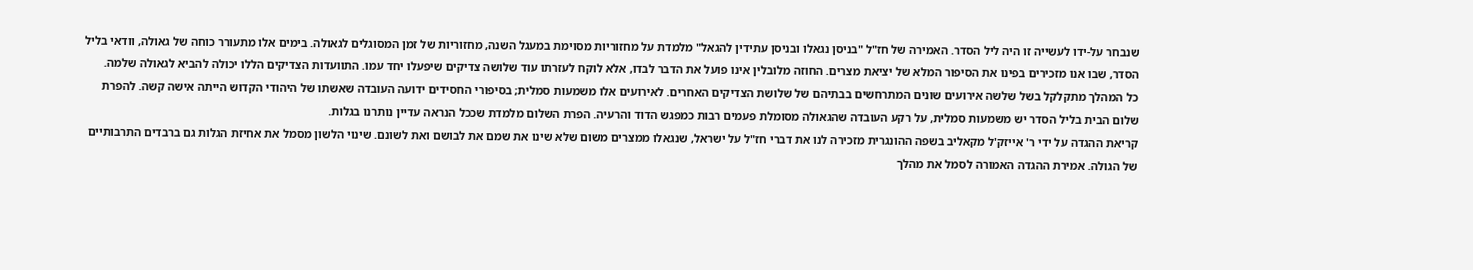שנבחר על-ידו לעשייה זו היה ליל הסדר. האמירה של חז"ל "בניסן נגאלו ובניסן עתידין להגאל" מלמדת על מחזוריות מסוימת במעגל השנה, מחזוריות של זמן המסוגלים לגאולה. בימים אלו מתעורר כוחה של גאולה, וודאי בליל הסדר, שבו אנו מזכירים בפינו את הסיפור המלא של יציאת מצרים. החוזה מלובלין אינו פועל את הדבר לבדו, אלא לוקח לעזרתו עוד שלושה צדיקים שיפעלו יחד עמו. התוועדות הצדיקים הללו יכולה להביא לגאולה שלמה.
כל המהלך מתקלקל בשל שלשה אירועים שונים המתרחשים בבתיהם של שלושת הצדיקים האחרים. לאירועים אלו משמעות סמלית; בסיפורי החסידים ידועה העובדה שאשתו של היהודי הקדוש הייתה אישה קשה. להפרת שלום הבית בליל הסדר יש משמעות סמלית, על רקע העובדה שהגאולה מסומלת פעמים רבות כמפגש הדוד והרעיה. הפרת השלום מלמדת שככל הנראה עדיין נותרנו בגלות.
קריאת ההגדה על ידי ר' אייזק'ל מקאליב בשפה ההונגרית מזכירה לנו את דברי חז"ל על ישראל, שנגאלו ממצרים משום שלא שינו את שמם את לבושם ואת לשונם. שינוי הלשון מסמל את אחיזת הגלות גם ברבדים התרבותיים של הגולה. אמירת ההגדה האמורה לסמל את מהלך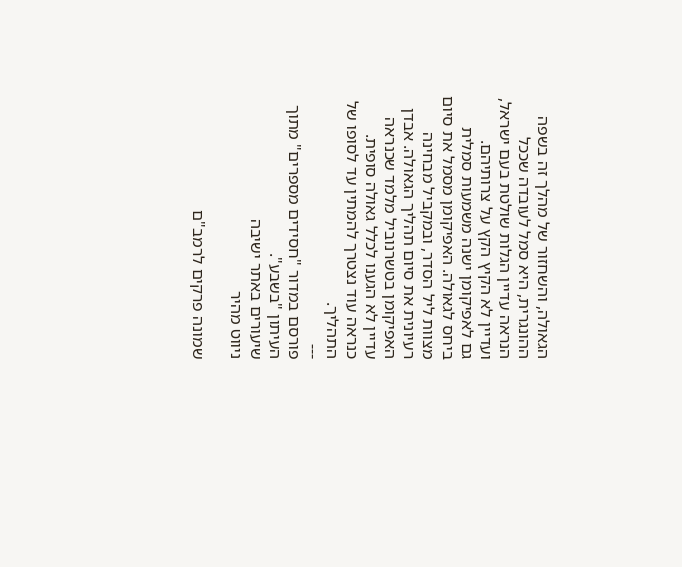הגאולה, והשחזור של מהלך זה בשפה ההונגרית, היא סמל לעובדה שככל הנראה עדיין הגלות שולטת בעם ישראל, ועדיין לא הקיץ הקץ על צרותיהם.
גם לאפיקומן ישנה משמעות סמלית ביחס לגאולה. האפיקומן מסמל את סיום מצוות ליל הסדר, ובמקביל מבחינה רעיונית את סיום תהליך הגאולה. אבדן האפיקומן בטשרנוביל מלמד שכנראה עדיין לא הגענו לכלל גאולה סופית. כנראה עוד נצטרך להמתין עד לסופו של התהליך.
---
פורסם במדור "חסידים מספרים" מתוך העיתון "בשבע".
שיעורים באתר ישיבה
ניווט מהיר

שמונה פרקים לרמב"ם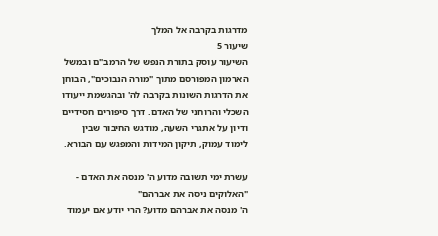מדרגות בקרבה אל המלך
שיעור 5
השיעור עוסק בתורת הנפש של הרמב"ם ובמשל הארמון המפורסם מתוך "מורה הנבוכים", הבוחן את הדרגות השונות בקרבה לה' ובהגשמת ייעודו השכלי והרוחני של האדם. דרך סיפורים חסידיים ודיון על אתגרי השעה, מודגש החיבור שבין לימוד עמוק, תיקון המידות והמפגש עם הבורא.

עשרת ימי תשובה מדוע ה' מנסה את האדם - "האלוקים ניסה את אברהם"
ה' מנסה את אברהם מדוע? הרי יודע אם יעמוד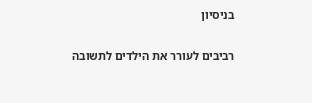בניסיון

רביבים לעורר את הילדים לתשובה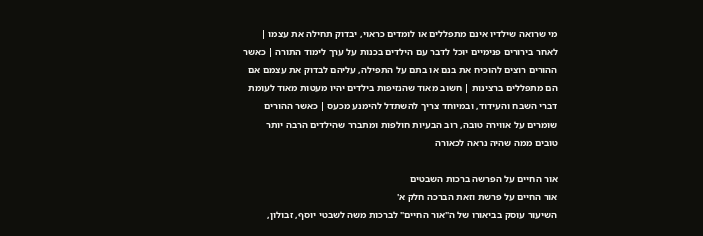מי שרואה שילדיו אינם מתפללים או לומדים כראוי, יבדוק תחילה את עצמו | לאחר בירורים פנימיים יוכל לדבר עם הילדים בכנות על ערך לימוד התורה | כאשר ההורים רוצים להוכיח את בנם או בתם על התפילה, עליהם לבדוק את עצמם אם הם מתפללים ברצינות | חשוב מאוד שהנזיפות בילדים יהיו מעטות מאוד לעומת דברי השבח והעידוד, ובמיוחד צריך להשתדל להימנע מכעס | כאשר ההורים שומרים על אווירה טובה, רוב הבעיות חולפות ומתברר שהילדים הרבה יותר טובים ממה שהיה נראה לכאורה

אור החיים על הפרשה ברכות השבטים
אור החיים על פרשת וזאת הברכה חלק א'
השיעור עוסק בביאורו של ה"אור החיים" לברכות משה לשבטי יוסף, זבולון,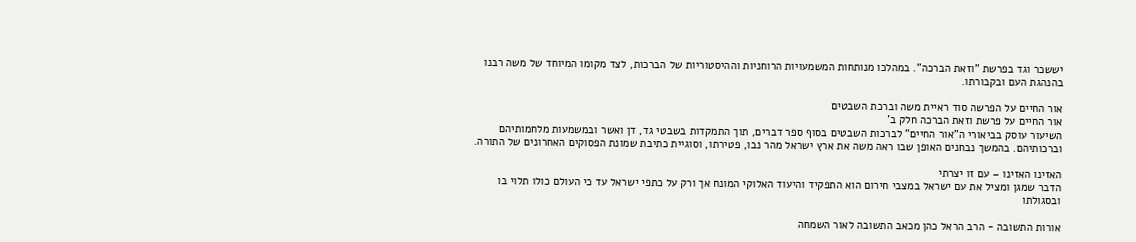יששכר וגד בפרשת "וזאת הברכה". במהלכו מנותחות המשמעויות הרוחניות וההיסטוריות של הברכות, לצד מקומו המיוחד של משה רבנו בהנהגת העם ובקבורתו.

אור החיים על הפרשה סוד ראיית משה וברכת השבטים
אור החיים על פרשת וזאת הברכה חלק ב'
השיעור עוסק בביאורי ה"אור החיים" לברכות השבטים בסוף ספר דברים, תוך התמקדות בשבטי גד, דן ואשר ובמשמעות מלחמותיהם וברכותיהם. בהמשך נבחנים האופן שבו ראה משה את ארץ ישראל מהר נבו, פטירתו, וסוגיית כתיבת שמונת הפסוקים האחרונים של התורה.

האזינו האזינו – עם זו יצרתי
הדבר שמגן ומציל את עם ישראל במצבי חירום הוא התפקיד והיעוד האלוקי המונח אך ורק על כתפי ישראל עד כי העולם כולו תלוי בו ובסגולתו

אורות התשובה - הרב הראל כהן מכאב התשובה לאור השמחה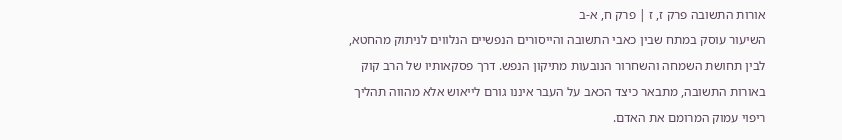אורות התשובה פרק ז, ז | פרק ח, א-ב
השיעור עוסק במתח שבין כאבי התשובה והייסורים הנפשיים הנלווים לניתוק מהחטא, לבין תחושת השמחה והשחרור הנובעות מתיקון הנפש. דרך פסקאותיו של הרב קוק באורות התשובה, מתבאר כיצד הכאב על העבר איננו גורם לייאוש אלא מהווה תהליך ריפוי עמוק המרומם את האדם.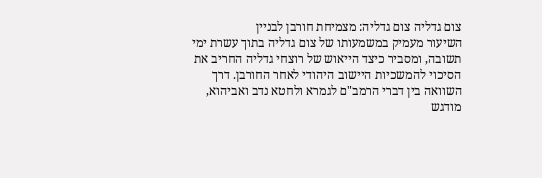צום גדליה צום גדליה: מצמיחת חורבן לבניין
השיעור מעמיק במשמעותו של צום גדליה בתוך עשרת ימי תשובה, ומסביר כיצד הייאוש של רוצחי גדליה החריב את הסיכוי להמשכיות היישוב היהודי לאחר החורבן. דרך השוואה בין דברי הרמב"ם לגמרא ולחטא נדב ואביהוא, מודגש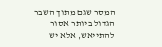המסר שגם מתוך השבר הגדול ביותר אסור להתייאש, אלא יש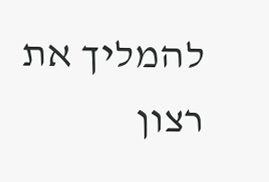להמליך את רצון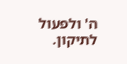ה' ולפעול לתיקון.